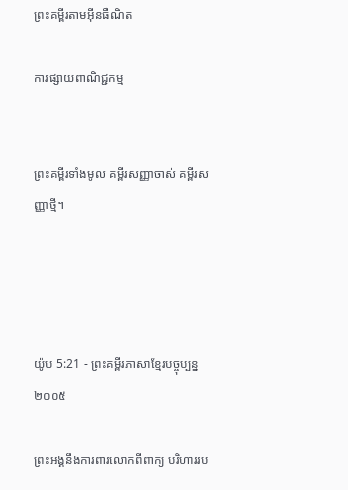ព្រះគម្ពីរតាមអ៊ីនធឺណិត

ការផ្សាយពាណិជ្ជកម្ម


ព្រះគម្ពីរទាំងមូល គម្ពីរសញ្ញាចាស់ គម្ពីរសញ្ញាថ្មី។




យ៉ូប 5:21 - ព្រះគម្ពីរភាសាខ្មែរបច្ចុប្បន្ន ២០០៥

ព្រះអង្គនឹងការពារលោកពីពាក្យ បរិហាររប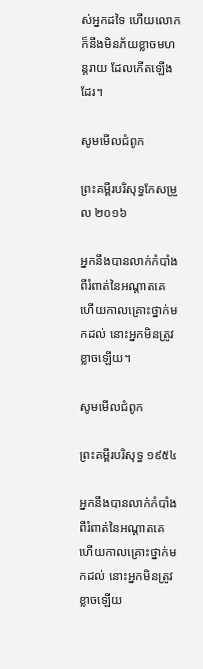ស់អ្នកដទៃ ហើយលោកក៏នឹងមិនភ័យខ្លាចមហន្ត‌រាយ ដែលកើតឡើងដែរ។

សូមមើលជំពូក

ព្រះគម្ពីរបរិសុទ្ធកែសម្រួល ២០១៦

អ្នកនឹងបានលាក់កំបាំងពីរំពាត់នៃអណ្ដាតគេ ហើយកាលគ្រោះថ្នាក់មកដល់ នោះអ្នកមិនត្រូវខ្លាចឡើយ។

សូមមើលជំពូក

ព្រះគម្ពីរបរិសុទ្ធ ១៩៥៤

អ្នកនឹងបានលាក់កំបាំងពីរំពាត់នៃអណ្តាតគេ ហើយកាលគ្រោះថ្នាក់មកដល់ នោះអ្នកមិនត្រូវខ្លាចឡើយ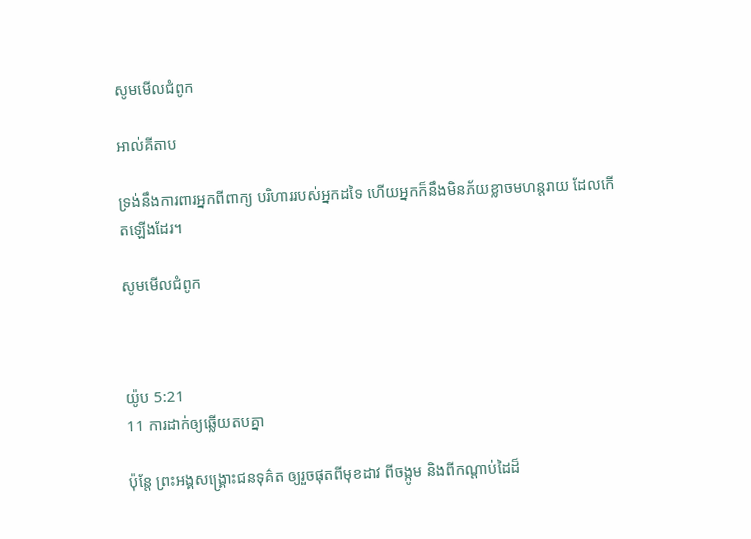សូមមើលជំពូក

អាល់គីតាប

ទ្រង់នឹងការពារអ្នកពីពាក្យ បរិហាររបស់អ្នកដទៃ ហើយអ្នកក៏នឹងមិនភ័យខ្លាចមហន្ត‌រាយ ដែលកើតឡើងដែរ។

សូមមើលជំពូក



យ៉ូប 5:21
11 ការដាក់ឲ្យឆ្លើយតបគ្នា

ប៉ុន្តែ ព្រះអង្គសង្គ្រោះជនទុគ៌ត ឲ្យរួចផុតពីមុខដាវ ពីចង្កូម និងពីកណ្ដាប់ដៃដ៏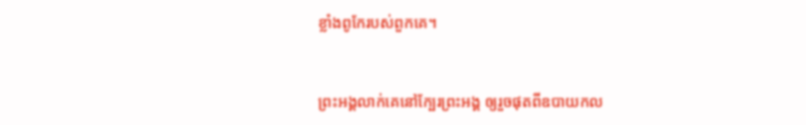ខ្លាំងពូកែរបស់ពួកគេ។


ព្រះអង្គលាក់គេនៅក្បែរព្រះអង្គ ឲ្យរួចផុតពីឧបាយ‌កល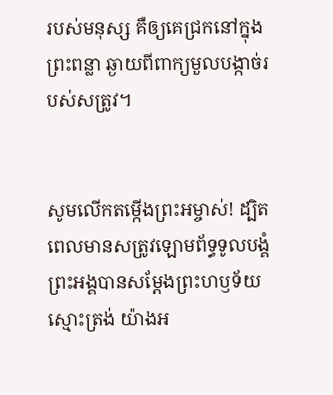របស់មនុស្ស គឺឲ្យគេជ្រកនៅក្នុងព្រះ‌ពន្លា ឆ្ងាយពីពាក្យមួលបង្កាច់របស់សត្រូវ។


សូមលើកតម្កើងព្រះ‌អម្ចាស់! ដ្បិតពេលមានសត្រូវឡោម‌ព័ទ្ធទូលបង្គំ ព្រះអង្គបានសម្តែងព្រះ‌ហឫទ័យស្មោះត្រង់ យ៉ាងអ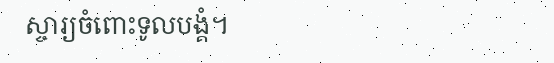ស្ចារ្យចំពោះទូលបង្គំ។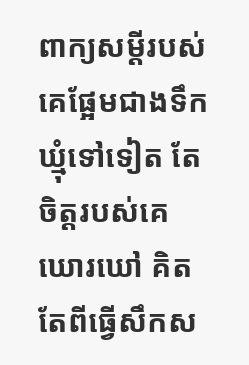ពាក្យសម្ដីរបស់គេផ្អែមជាងទឹកឃ្មុំទៅទៀត តែចិត្តរបស់គេឃោរ‌ឃៅ គិតតែពីធ្វើសឹកស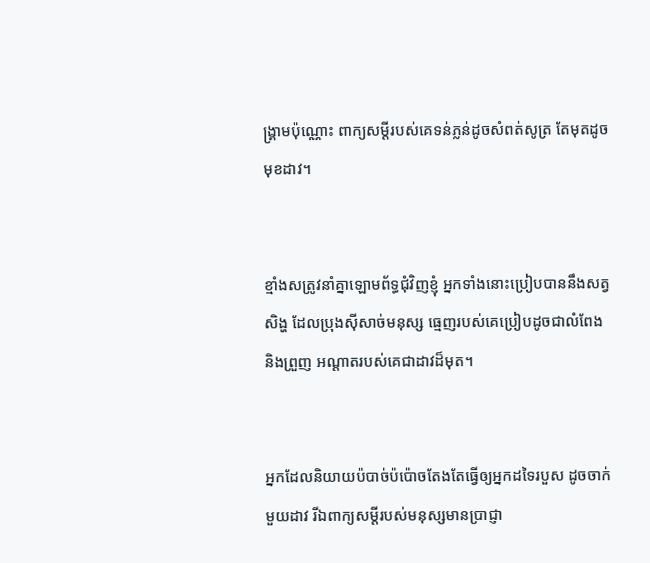ង្គ្រាមប៉ុណ្ណោះ ពាក្យសម្ដីរបស់គេទន់‌ភ្លន់ដូចសំពត់សូត្រ តែមុតដូចមុខដាវ។


ខ្មាំងសត្រូវនាំគ្នាឡោម‌ព័ទ្ធជុំ‌វិញខ្ញុំ អ្នកទាំងនោះប្រៀបបាននឹងសត្វសិង្ហ ដែលប្រុងស៊ីសាច់មនុស្ស ធ្មេញរបស់គេប្រៀបដូចជាលំពែង និងព្រួញ អណ្ដាតរបស់គេជាដាវដ៏មុត។


អ្នកដែលនិយាយប៉បាច់‌ប៉ប៉ោចតែងតែធ្វើឲ្យអ្នកដទៃរបួស ដូចចាក់មួយដាវ រីឯពាក្យសម្ដីរបស់មនុស្សមានប្រាជ្ញា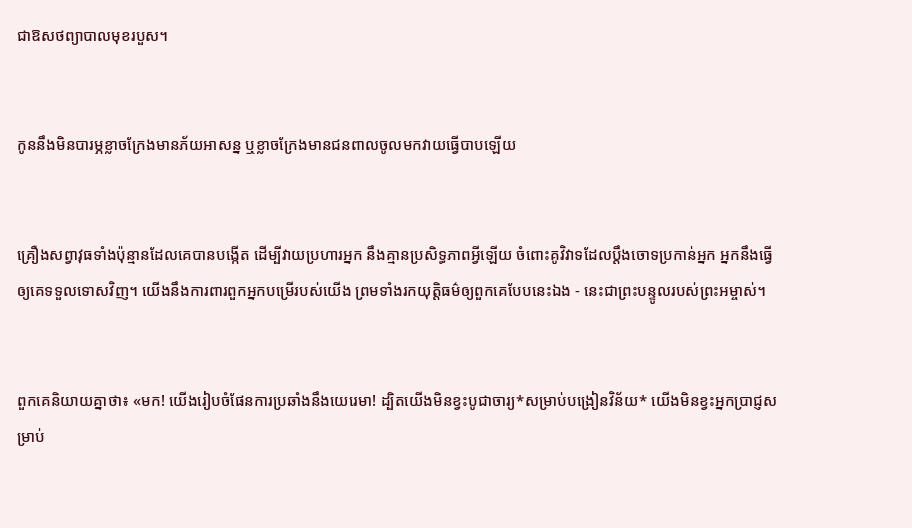ជាឱសថព្យាបាលមុខរបួស។


កូននឹងមិនបារម្ភខ្លាចក្រែងមានភ័យអាសន្ន ឬខ្លាចក្រែងមានជនពាលចូលមកវាយធ្វើបាបឡើយ


គ្រឿងសព្វា‌វុធទាំងប៉ុន្មានដែលគេបានបង្កើត ដើម្បីវាយប្រហារអ្នក នឹងគ្មានប្រសិទ្ធ‌ភាពអ្វីឡើយ ចំពោះគូ‌វិវាទដែលប្ដឹងចោទប្រកាន់អ្នក អ្នកនឹងធ្វើឲ្យគេទទួលទោសវិញ។ យើងនឹងការពារពួកអ្នកបម្រើរបស់យើង ព្រមទាំងរកយុត្តិធម៌ឲ្យពួកគេបែបនេះឯង - នេះជាព្រះ‌បន្ទូលរបស់ព្រះ‌អម្ចាស់។


ពួកគេនិយាយគ្នាថា៖ «មក! យើងរៀបចំផែនការប្រឆាំងនឹងយេរេមា! ដ្បិតយើងមិនខ្វះបូជា‌ចារ្យ*សម្រាប់បង្រៀនវិន័យ* យើងមិនខ្វះអ្នកប្រាជ្ញសម្រាប់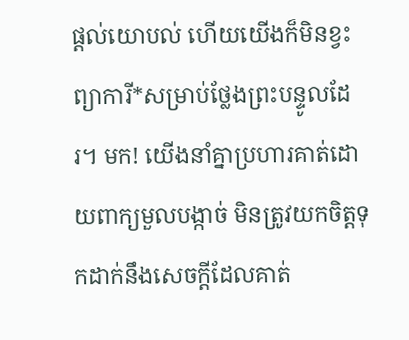ផ្ដល់យោបល់ ហើយយើងក៏មិនខ្វះព្យាការី*សម្រាប់ថ្លែងព្រះ‌បន្ទូលដែរ។ មក! យើងនាំគ្នាប្រហារគាត់ដោយពាក្យមួលបង្កាច់ មិនត្រូវយកចិត្តទុកដាក់នឹងសេចក្ដីដែលគាត់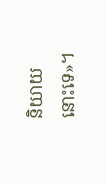និយាយនោះទេ»។